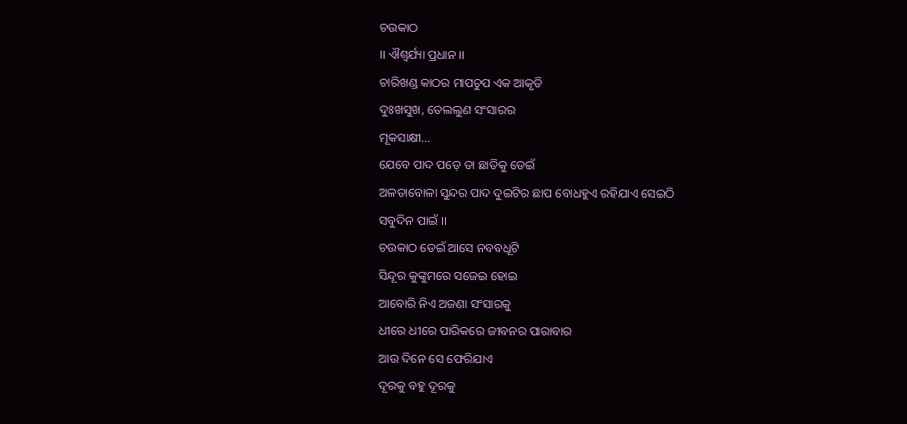ଚଉକାଠ
।। ଐଶ୍ୱର୍ଯ୍ୟା ପ୍ରଧାନ ।।
ଚାରିଖଣ୍ଡ କାଠର ମାପଚୁପ ଏକ ଆକୃତି
ଦୁଃଖସୁଖ, ତେଲଲୁଣ ସଂସାରର
ମୂକସାକ୍ଷୀ…
ଯେବେ ପାଦ ପଡ଼େ ତା ଛାତିକୁ ଡେଇଁ
ଅଳତାବୋଳା ସୁନ୍ଦର ପାଦ ଦୁଇଟିର ଛାପ ବୋଧହୁଏ ରହିଯାଏ ସେଇଠି
ସବୁଦିନ ପାଇଁ ।।
ଚଉକାଠ ଡେଇଁ ଆସେ ନବବଧୂଟି
ସିନ୍ଦୂର କୁଙ୍କୁମରେ ସଜେଇ ହୋଇ
ଆବୋରି ନିଏ ଅଜଣା ସଂସାରକୁ
ଧୀରେ ଧୀରେ ପାରିକରେ ଜୀବନର ପାରାବାର
ଆଉ ଦିନେ ସେ ଫେରିଯାଏ
ଦୂରକୁ ବହୁ ଦୂରକୁ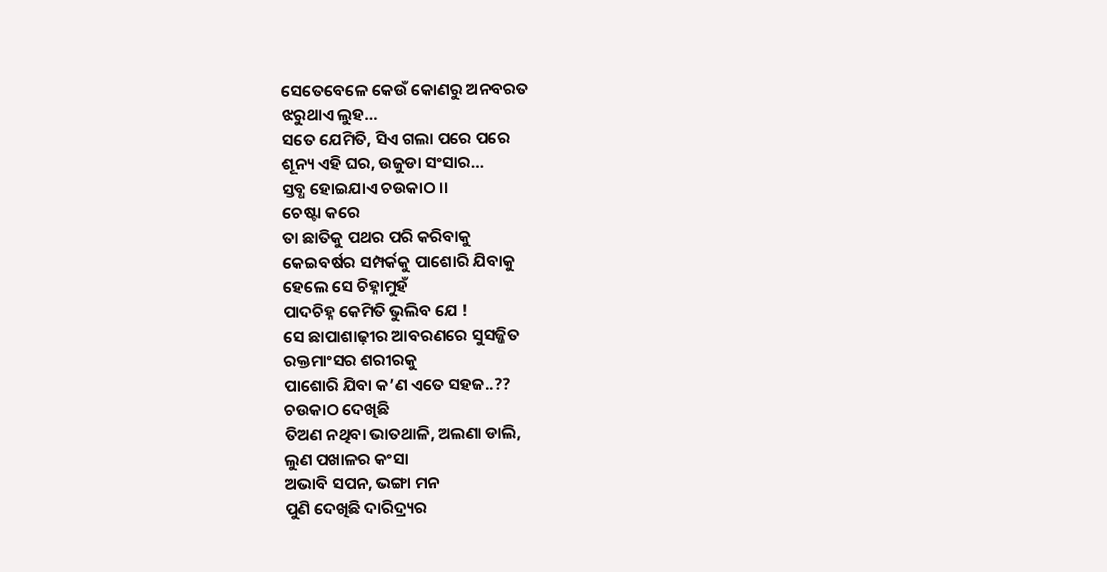ସେତେବେଳେ କେଉଁ କୋଣରୁ ଅନବରତ
ଝରୁଥାଏ ଲୁହ…
ସତେ ଯେମିତି, ସିଏ ଗଲା ପରେ ପରେ
ଶୂନ୍ୟ ଏହି ଘର, ଉଜୁଡା ସଂସାର…
ସ୍ତବ୍ଧ ହୋଇଯାଏ ଚଉକାଠ ।।
ଚେଷ୍ଟା କରେ
ତା ଛାତିକୁ ପଥର ପରି କରିବାକୁ
କେଇବର୍ଷର ସମ୍ପର୍କକୁ ପାଶୋରି ଯିବାକୁ
ହେଲେ ସେ ଚିହ୍ନାମୁହଁ
ପାଦଚିହ୍ନ କେମିତି ଭୁଲିବ ଯେ !
ସେ ଛାପାଶାଢ଼ୀର ଆବରଣରେ ସୁସଜ୍ଜିତ
ରକ୍ତମାଂସର ଶରୀରକୁ
ପାଶୋରି ଯିବା କ’ଣ ଏତେ ସହଜ..??
ଚଉକାଠ ଦେଖିଛି
ତିଅଣ ନଥିବା ଭାତଥାଳି, ଅଲଣା ଡାଲି,
ଲୁଣ ପଖାଳର କଂସା
ଅଭାବି ସପନ, ଭଙ୍ଗା ମନ
ପୁଣି ଦେଖିଛି ଦାରିଦ୍ର୍ୟର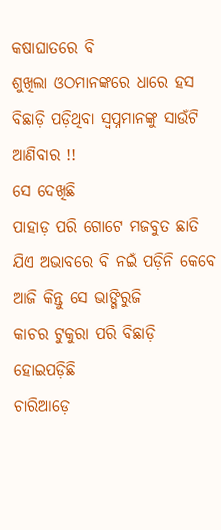କଷାଘାତରେ ବି
ଶୁଖିଲା ଓଠମାନଙ୍କରେ ଧାରେ ହସ
ବିଛାଡ଼ି ପଡ଼ିଥିବା ସ୍ବପ୍ନମାନଙ୍କୁ ସାଉଁଟି ଆଣିବାର !!
ସେ ଦେଖିଛି
ପାହାଡ଼ ପରି ଗୋଟେ ମଜବୁତ ଛାତି
ଯିଏ ଅଭାବରେ ବି ନଇଁ ପଡ଼ିନି କେବେ
ଆଜି କିନ୍ତୁ ସେ ଭାଙ୍ଗିରୁଜି
କାଚର ଟୁକୁରା ପରି ବିଛାଡ଼ି ହୋଇପଡ଼ିଛି
ଚାରିଆଡ଼େ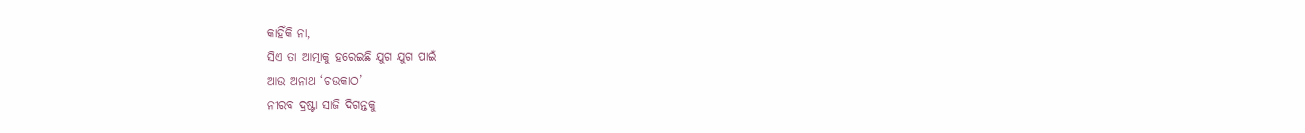କାହିଁକି ନା,
ସିଏ ତା ଆତ୍ମାକୁ ହରେଇଛି ଯୁଗ ଯୁଗ ପାଇଁ
ଆଉ ଅନାଥ ‘ଚଉକାଠ’
ନୀରବ ଦ୍ରଷ୍ଟା ସାଜି ଦିଗନ୍ତକୁ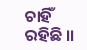ଚାହିଁ ରହିଛି ।।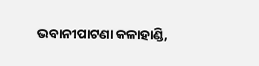ଭବାନୀପାଟଣା କଳାହାଣ୍ଡି,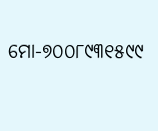ମୋ-୭୦୦୮୯୩୧୫୯୯